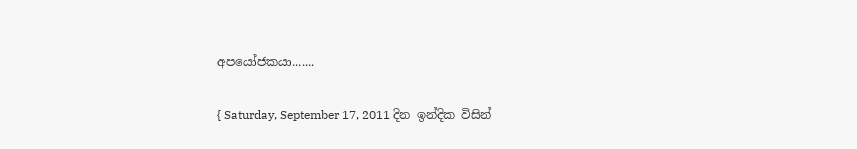අපයෝජකයා.......

{ Saturday, September 17, 2011 දින ඉන්දික විසින්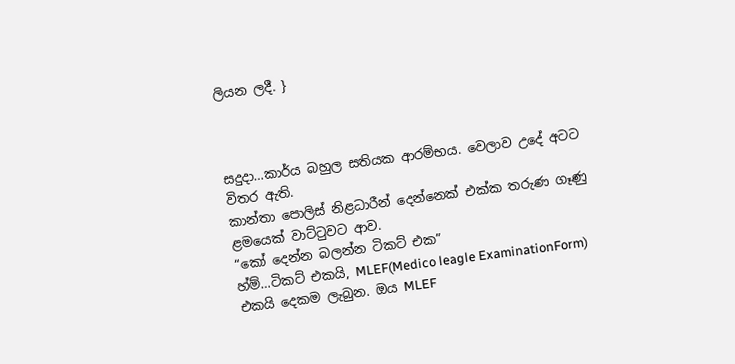ලියන ලදී. }



සදුදා…කාර්ය බහුල සතියක ආරම්භය. වෙලාව උදේ අටට විතර ඇති.
කාන්තා පොලිස් නිළධාරීන් දෙන්නෙක් එක්ක තරුණ ගෑණු ළමයෙක් වාට්ටුවට ආව.
“කෝ දෙන්න බලන්න ටිකට් එක”
හ්ම්…ටිකට් එකයි, MLEF(Medico leagle ExaminationForm) එකයි දෙකම ලැබුන. ඔය MLEF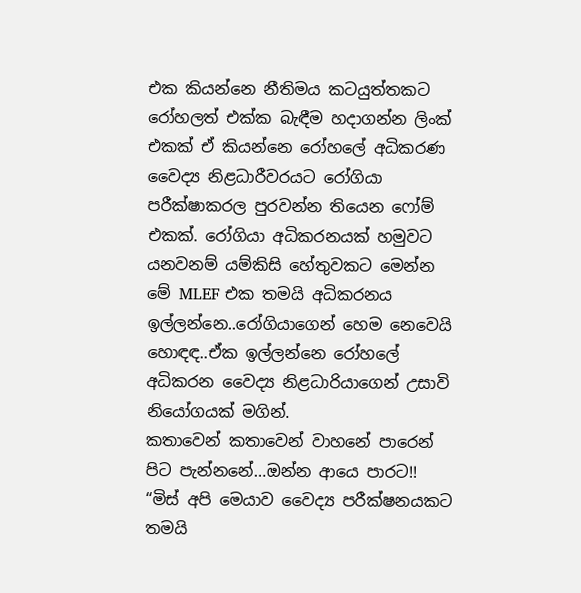එක කියන්නෙ නීතිමය කටයුත්තකට රෝහලත් එක්ක බැඳීම හදාගන්න ලිංක් එකක් ඒ කියන්නෙ රෝහලේ අධිකරණ වෛද්‍ය නිළධාරීවරයට රෝගියා පරීක්ෂාකරල පුරවන්න තියෙන ෆෝම් එකක්. රෝගියා අධිකරනයක් හමුවට යනවනම් යම්කිසි හේතුවකට මෙන්න මේ MLEF එක තමයි අධිකරනය ඉල්ලන්නෙ..රෝගියාගෙන් හෙම නෙවෙයි හොඳඳ..ඒක ඉල්ලන්නෙ රෝහලේ අධිකරන වෛද්‍ය නිළධාරියාගෙන් උසාවි නියෝගයක් මගින්.
කතාවෙන් කතාවෙන් වාහනේ පාරෙන් පිට පැන්නනේ…ඔන්න ආයෙ පාරට!!
“මිස් අපි මෙයාව වෛද්‍ය පරීක්ෂනයකට තමයි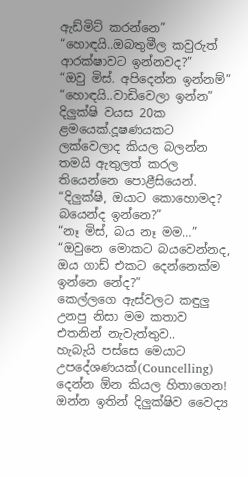ඇඩ්මිට් කරන්නෙ”
“හොඳයි..ඔබතුමීල කවුරුත් ආරක්ෂාවට ඉන්නවද?”
“ඔවු මිස්. අපිදෙන්න ඉන්නම්”
“හොඳයි..වාඩිවෙලා ඉන්න”
දිලුක්ෂි වයස 20ක ළමයෙක්.දූෂණයකට ලක්වෙලාද කියල බලන්න තමයි ඇතුලත් කරල තියෙන්නෙ පොළීසියෙන්.
“දිලුක්ෂි, ඔයාට කොහොමද? බයෙන්ද ඉන්නෙ?”
“නෑ මිස්, බය නෑ මම…”
“ඔවුනෙ මොකට බයවෙන්නද, ඔය ගාඩ් එකට දෙන්නෙක්ම ඉන්නෙ නේද?”
කෙල්ලගෙ ඇස්වලට කඳුලු උනපු නිසා මම කතාව එතනින් නැවැත්තුව..
හැබැයි පස්සෙ මෙයාට උපදේශණයක්(Councelling) දෙන්න ඕන කියල හිතාගෙන!
ඔන්න ඉතින් දිලුක්ෂිව වෛද්‍ය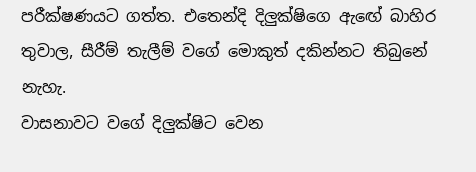පරීක්ෂණයට ගත්ත. එතෙන්දි දිලුක්ෂිගෙ ඇඟේ බාහිර තුවාල, සීරීම් තැලීම් වගේ මොකුත් දකින්නට තිබුනේ නැහැ.
වාසනාවට වගේ දිලුක්ෂිට වෙන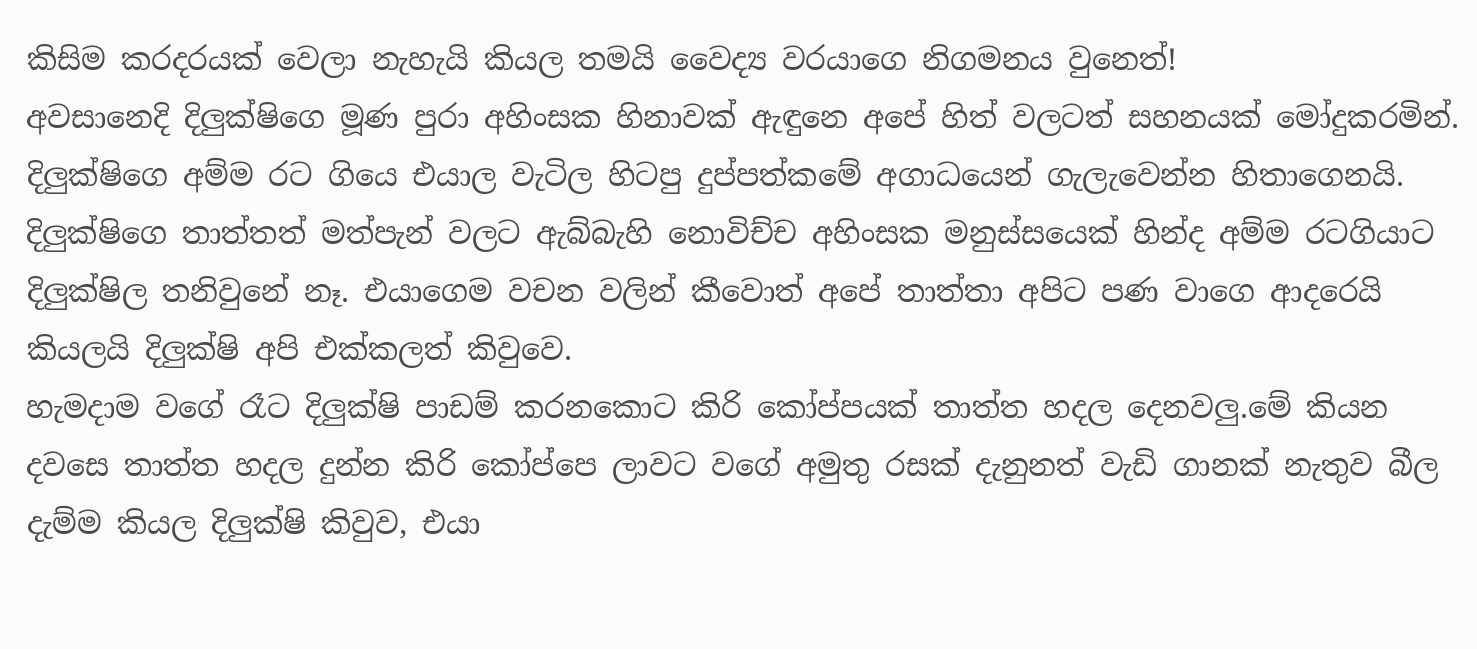කිසිම කරදරයක් වෙලා නැහැයි කියල තමයි වෛද්‍ය වරයාගෙ නිගමනය වුනෙත්!
අවසානෙදි දිලුක්ෂිගෙ මූණ පුරා අහිංසක හිනාවක් ඇඳුනෙ අපේ හිත් වලටත් සහනයක් මෝදුකරමින්.
දිලුක්ෂිගෙ අම්ම රට ගියෙ එයාල වැටිල හිටපු දුප්පත්කමේ අගාධයෙන් ගැලැවෙන්න හිතාගෙනයි. දිලුක්ෂිගෙ තාත්තත් මත්පැන් වලට ඇබ්බැහි නොවිච්ච අහිංසක මනුස්සයෙක් හින්ද අම්ම රටගියාට දිලුක්ෂිල තනිවුනේ නෑ. එයාගෙම වචන වලින් කීවොත් අපේ තාත්තා අපිට පණ වාගෙ ආදරෙයි කියලයි දිලුක්ෂි අපි එක්කලත් කිවුවෙ.
හැමදාම වගේ රෑට දිලුක්ෂි පාඩම් කරනකොට කිරි කෝප්පයක් තාත්ත හදල දෙනවලු.මේ කියන දවසෙ තාත්ත හදල දුන්න කිරි කෝප්පෙ ලාවට වගේ අමුතු රසක් දැනුනත් වැඩි ගානක් නැතුව බීල දැම්ම කියල දිලුක්ෂි කිවුව, එයා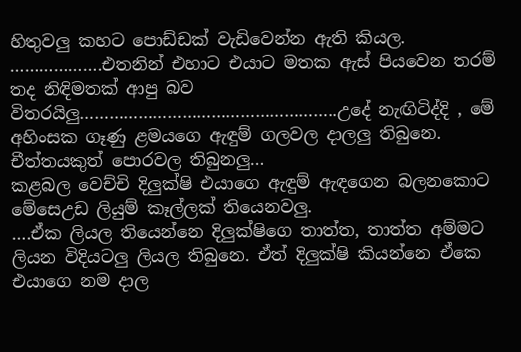හිතුවලු කහට පොඩ්ඩක් වැඩිවෙන්න ඇති කියල.
……………….එතනින් එහාට එයාට මතක ඇස් පියවෙන තරම් තද නිඳිමතක් ආපු බව විතරයිලු……………………………………………..උදේ නැඟිටිද්දි , මේ අහිංසක ගෑණු ළමයගෙ ඇඳුම් ගලවල දාලලු තිබුනෙ. චීත්තයකුත් පොරවල තිබුනලු…
කළබල වෙච්චි දිලුක්ෂි එයාගෙ ඇඳුම් ඇඳගෙන බලනකොට මේසෙඋඩ ලියුම් කෑල්ලක් තියෙනවලු.
….ඒක ලියල තියෙන්නෙ දිලුක්ෂිගෙ තාත්ත, තාත්ත අම්මට ලියන විදියටලු ලියල තිබුනෙ. ඒත් දිලුක්ෂි කියන්නෙ ඒකෙ එයාගෙ නම දාල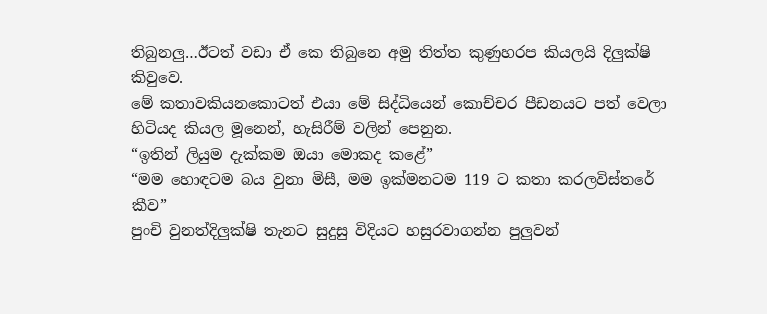තිබුනලු…ඊටත් වඩා ඒ කෙ තිබුනෙ අමු තිත්ත කුණුහරප කියලයි දිලුක්ෂි කිවුවෙ.
මේ කතාවකියනකොටත් එයා මේ සිද්ධියෙන් කොච්චර පීඩනයට පත් වෙලා හිටියද කියල මූනෙන්, හැසිරීම් වලින් පෙනුන.
“ඉතින් ලියුම දැක්කම ඔයා මොකද කළේ”
“මම හොඳටම බය වුනා මිසී, මම ඉක්මනටම 119 ට කතා කරලවිස්තරේ කීව”
පුංචි වුනත්දිලුක්ෂි තැනට සුදුසු විදියට හසුරවාගන්න පුලුවන්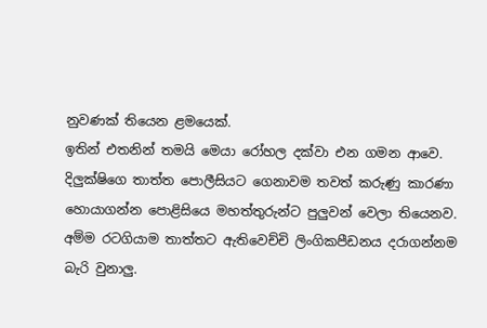නුවණක් තියෙන ළමයෙක්.
ඉතින් එතනින් තමයි මෙයා රෝහල දක්වා එන ගමන ආවෙ.
දිලුක්ෂිගෙ තාත්ත පොලීසියට ගෙනාවම තවත් කරුණු කාරණා හොයාගන්න පොළිසියෙ මහත්තුරුන්ට පුලුවන් වෙලා තියෙනව. අම්ම රටගියාම තාත්තට ඇතිවෙච්චි ලිංගිකපීඩනය දරාගන්නම බැරි වුනාලු.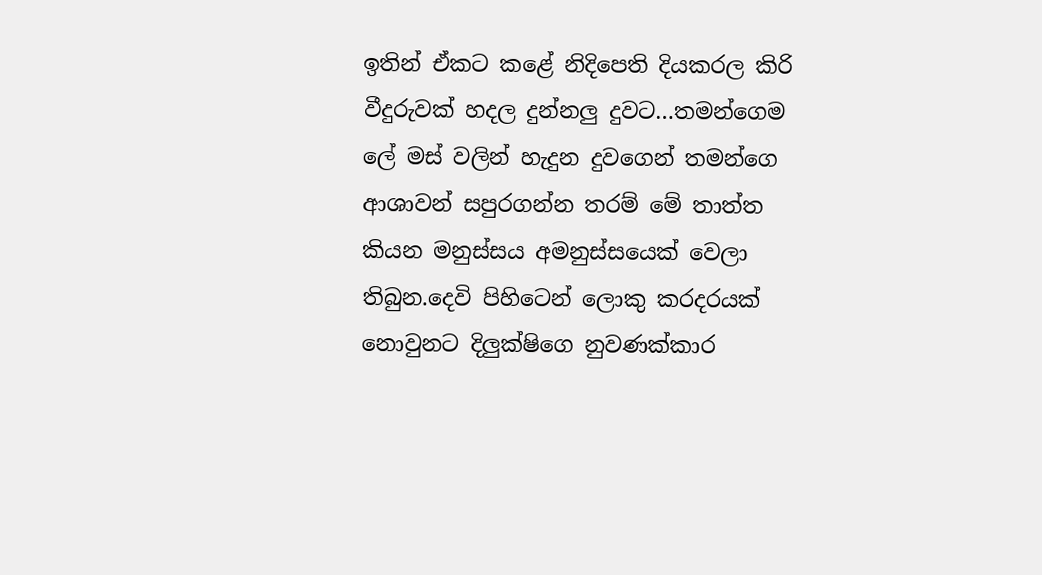ඉතින් ඒකට කළේ නිදිපෙති දියකරල කිරි වීදුරුවක් හදල දුන්නලු දුවට…තමන්ගෙම ලේ මස් වලින් හැදුන දුවගෙන් තමන්ගෙ ආශාවන් සපුරගන්න තරම් මේ තාත්ත කියන මනුස්සය අමනුස්සයෙක් වෙලා තිබුන.දෙවි පිහිටෙන් ලොකු කරදරයක් නොවුනට දිලුක්ෂිගෙ නුවණක්කාර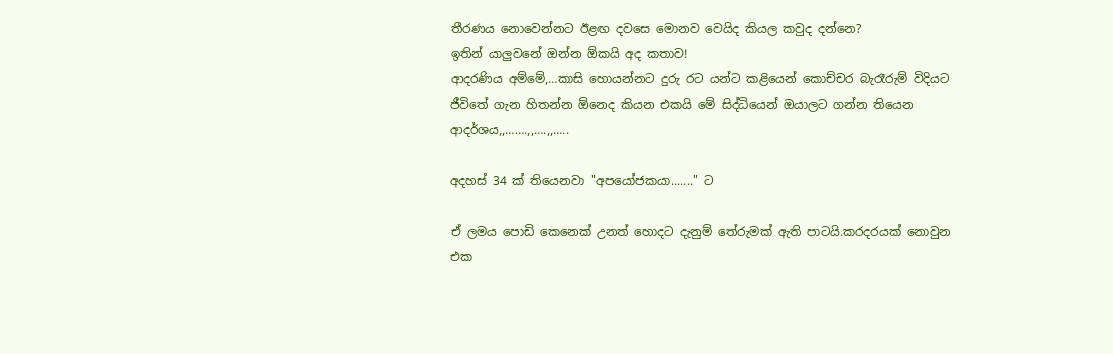තීරණය නොවෙන්නට ඊළඟ දවසෙ මොනව වෙයිද කියල කවුද දන්නෙ?
ඉතින් යාලුවනේ ඔන්න ඕකයි අද කතාව!
ආදරණිය අම්මේ,…කාසි හොයන්නට දුරු රට යන්ට කළියෙන් කොච්චර බැරෑරුම් විදියට ජීවිතේ ගැන හිතන්න ඕනෙද කියන එකයි මේ සිද්ධියෙන් ඔයාලට ගන්න තියෙන ආදර්ශය,,…….,,….,,…..

අදහස් 34 ක් තියෙනවා "අපයෝජකයා......." ට

ඒ ලමය පොඩි කෙනෙක් උනත් හොදට දැනුම් තේරුමක් ඇති පාටයි.කරදරයක් නොවුන එක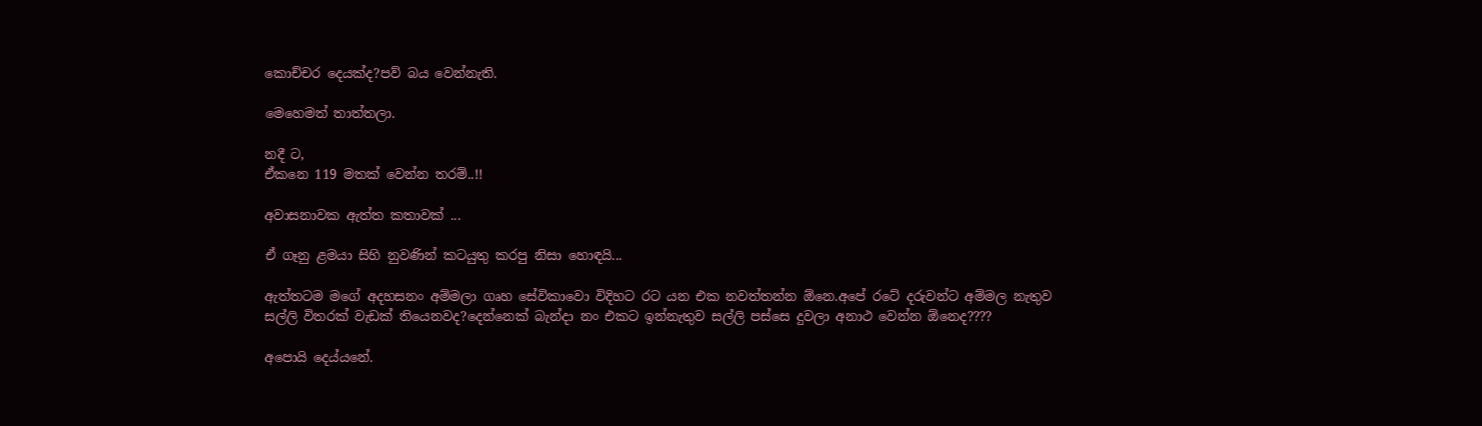කොච්චර දෙයක්ද?පව් බය වෙන්නැති.

මෙහෙමත් තාත්තලා.

නදී ට,
ඒකනෙ 119 මතක් වෙන්න තරම්..!!

අවාසනාවක ඇත්ත කතාවක් ...

ඒ ගෑනු ළමයා සිහි නුවණින් කටයුතු කරපු නිසා හොඳයි...

ඇත්තටම මගේ අදහසනං අම්මලා ගෘහ සේවිකාවො විදිහට රට යන එක නවත්තන්න ඕනෙ.අපේ රටේ දරුවන්ට අම්මල නැතුව සල්ලි විතරක් වැඩක් තියෙනවද?දෙන්නෙක් බැන්දා නං එකට ඉන්නැතුව සල්ලි පස්සෙ දුවලා අනාථ වෙන්න ඕනෙද????

අපොයි දෙය්යනේ.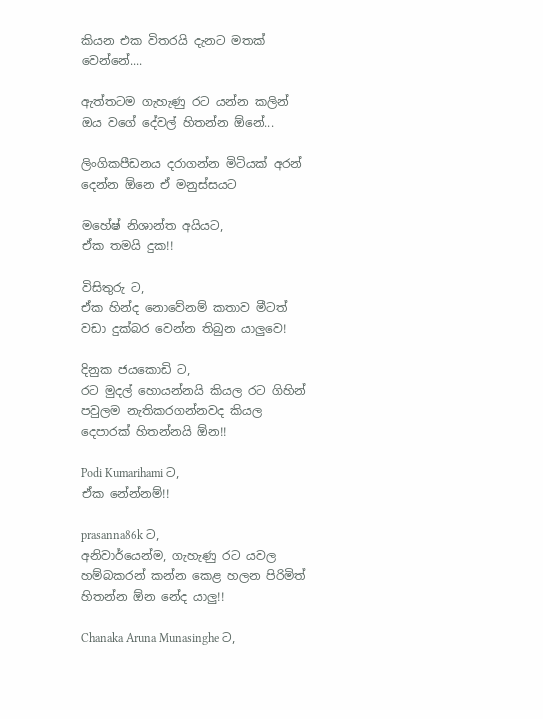කියන එක විතරයි දැනට මතක් වෙන්නේ....

ඇත්තටම ගැහැණු රට යන්න කලින් ඔය වගේ දේවල් හිතන්න ඕනේ...

ලිංගිකපීඩනය දරාගන්න මිටියක් අරන් දෙන්න ඕනෙ ඒ මනුස්සයට

මහේෂ් නිශාන්ත අයියට,
ඒක තමයි දුක!!

විසිතුරු ට,
ඒක හින්ද නොවේනම් කතාව මීටත් වඩා දුක්බර වෙන්න තිබුන යාලුවෙ!

දිනුක ජයකොඩි ට,
රට මුදල් හොයන්නයි කියල රට ගිහින් පවුලම නැතිකරගන්නවද කියල දෙපාරක් හිතන්නයි ඕන!!

Podi Kumarihami ට,
ඒක නේන්නම්!!

prasanna86k ට,
අනිවාර්යෙන්ම, ගැහැණු රට යවල හම්බකරන් කන්න කෙළ හලන පිරිමිත් හිතන්න ඕන නේද යාලු!!

Chanaka Aruna Munasinghe ට,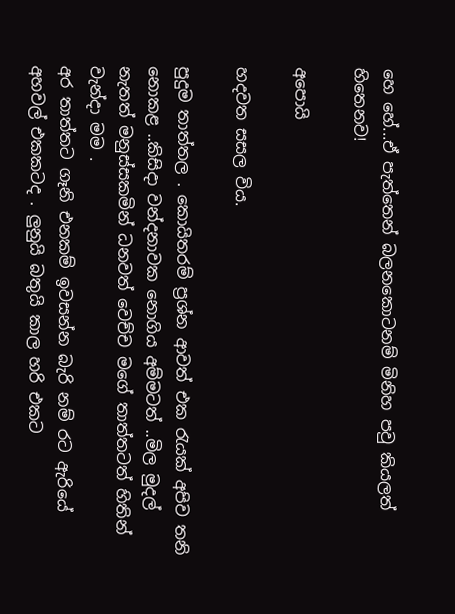හෙ හේ...ඒ පැත්තෙන් බලනකොටනම් මිනිහ පවු කියලත් හිතෙනව!

අ‍පොයි

හදවත සසල විය.

පුදුම තාත්තල . කොයිතරම් ප්‍රශ්න ආවත් එක රැයක් අපිව තනි නොකළ ..කිසිදා වන්දනාවක නොගිය අම්මටත් ..මිල මුදල් නැතත් මනුස්සකමින් ධනවත් වෙච්ච මගේ තාත්තටත් හිතින් වැන්දා මම .
අර තාත්තට ගෑනි එනකම් ඉවසන්න බැරි නම් රට ඇරියේ අහවල් එකකටද . ලුනුයි බතුයි කාල හරි එකට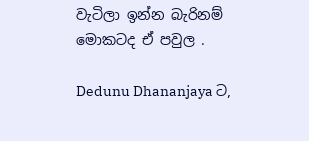වැටිලා ඉන්න බැරිනම් මොකටද ඒ පවුල .

Dedunu Dhananjaya ට,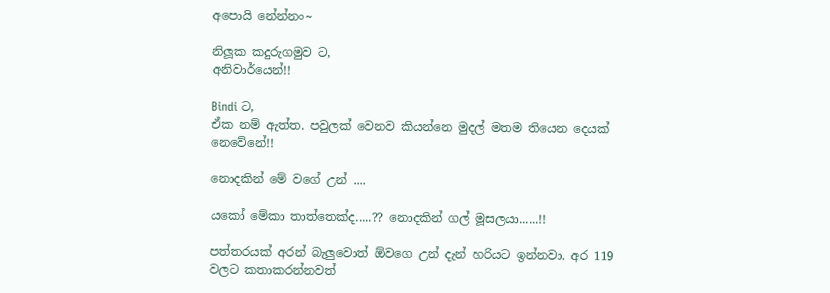අපොයි නේන්නං~

නිලූක කදුරුගමුව ට,
අනිවාර්යෙන්!!

Bindi ට,
ඒක නම් ඇත්ත. පවුලක් වෙනව කියන්නෙ මුදල් මතම තියෙන දෙයක් නෙවේනේ!!

නොදකින් මේ වගේ උන් ....

යකෝ මේකා තාත්තෙක්ද.....?? නොදකින් ගල් මූසලයා......!!

පත්තරයක් අරන් බැලුවොත් ඕවගෙ උන් දැන් හරියට ඉන්නවා. අර 119 වලට කතාකරන්නවත්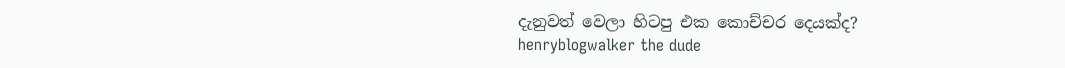දැනුවත් වෙලා හිටපු එක කොච්චර දෙයක්ද?
henryblogwalker the dude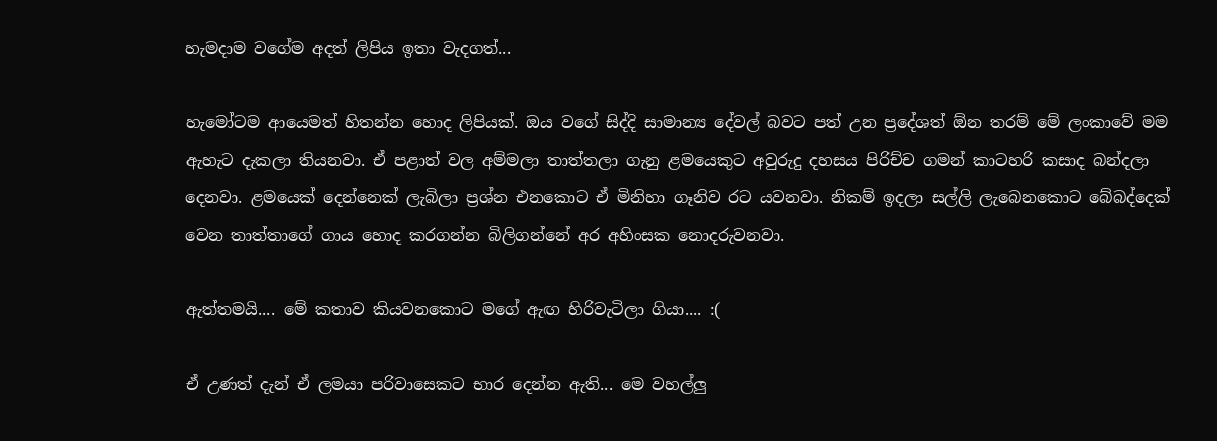හැමදාම වගේම අදත් ලිපිය ඉතා වැදගත්...

හැමෝටම ආයෙමත් හිතන්න හොද ලිපියක්. ඔය වගේ සිද්දි සාමාන්‍ය දේවල් බවට පත් උන ප්‍රදේශත් ඕන තරම් මේ ලංකාවේ මම ඇහැට දැකලා තියනවා. ඒ පළාත් වල අම්මලා තාත්තලා ගැනු ළමයෙකුට අවුරුදු දහසය පිරිච්ච ගමන් කාටහරි කසාද බන්දලා දෙනවා. ළමයෙක් දෙන්නෙක් ලැබිලා ප්‍රශ්න එනකොට ඒ මිනිහා ගෑනිව රට යවනවා. නිකම් ඉදලා සල්ලි ලැබෙනකොට බේබද්දෙක් වෙන තාත්තාගේ ගාය හොද කරගන්න බිලිගන්නේ අර අහිංසක නොදරුවනවා.

ඇත්තමයි.... මේ කතාව කියවනකොට මගේ ඇඟ හිරිවැටිලා ගියා.... :(

ඒ උණත් දැන් ඒ ලමයා පරිවාසෙකට භාර දෙන්න ඇති... මෙ වහල්ලු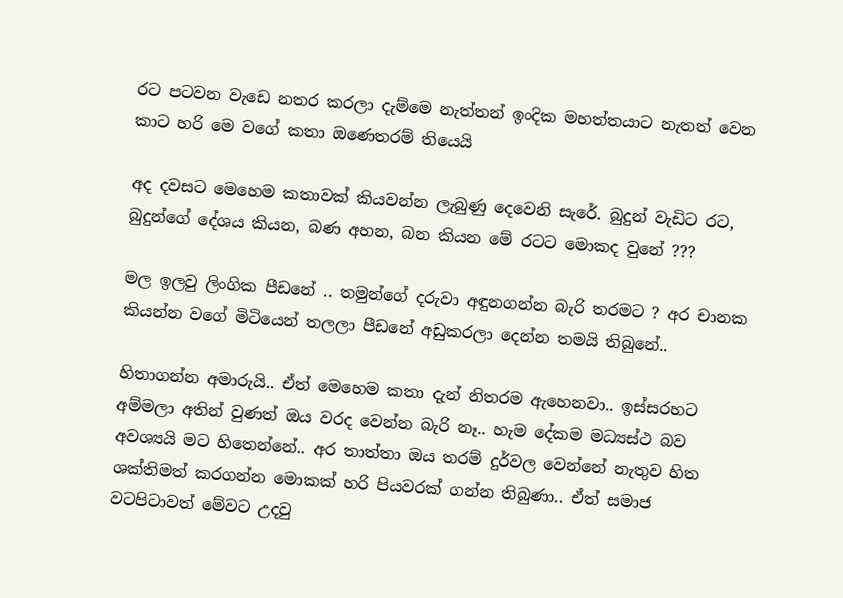රට පටවන වැඩෙ නතර කරලා දැම්මෙ නැත්තන් ඉංදික මහත්තයාට නැතත් වෙන කාට හරි මෙ වගේ කතා ඔණෙතරම් තියෙයි

අද දවසට මෙහෙම කතාවක් කියවන්න ලැබුණු දෙවෙනි සැරේ. බුදුන් වැඩිට රට, බුදුන්ගේ දේශය කියන, බණ අහන, බන කියන මේ රටට මොකද වුනේ ???

මල ඉලවු ලිංගික පීඩනේ .. තමුන්ගේ දරුවා අඳුනගන්න බැරි තරමට ? අර චානක කියන්න වගේ මිටියෙන් තලලා පීඩනේ අඩුකරලා දෙන්න තමයි තිබුනේ..

හිතාගන්න අමාරුයි.. ඒත් මෙහෙම කතා දැන් නිතරම ඇහෙනවා.. ඉස්සරහට අම්මලා අතින් වුණත් ඔය වරද වෙන්න බැරි නෑ.. හැම දේකම මධ්‍යස්ථ බව අවශ්‍යයි මට හිතෙන්නේ.. අර තාත්තා ඔය තරම් දුර්වල වෙන්නේ නැතුව හිත ශක්තිමත් කරගන්න මොකක් හරි පියවරක් ගන්න තිබුණා.. ඒත් සමාජ වටපිටාවත් මේවට උදවු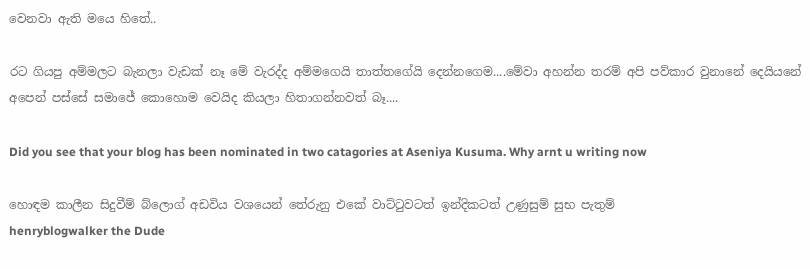වෙනවා ඇති මයෙ හිතේ..

රට ගියපු අම්මලට බැනලා වැඩක් නෑ මේ වැරද්ද අම්මගෙයි තාත්තගේයි දෙන්නගෙම....මේවා අහන්න තරම් අපි පව්කාර වුනානේ දෙයියනේ අපෙන් පස්සේ සමාජේ කොහොම වෙයිද කියලා හිතාගන්නවත් බෑ....

Did you see that your blog has been nominated in two catagories at Aseniya Kusuma. Why arnt u writing now

හොඳම කාලීන සිදුවීම් බ්ලොග් අඩවිය වශයෙන් තේරුනු එකේ වාට්‍ටුවටත් ඉන්දිකටත් උණුසුම් සුභ පැතුම්
henryblogwalker the Dude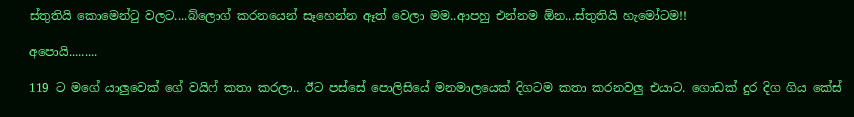ස්තුතියි කොමෙන්ටු වලට....බ්ලොග් කරනයෙන් සෑහෙන්න ඈත් වෙලා මම..ආපහු එන්නම ඕන...ස්තුතියි හැමෝටම!!

අපොයි.........

119 ට මගේ යාලුවෙක් ගේ වයිෆ් කතා කරලා.. ඊට පස්සේ පොලිසියේ මනමාලයෙක් දිගටම කතා කරනවලු එයාට. ගොඩක් දුර දිග ගිය කේස්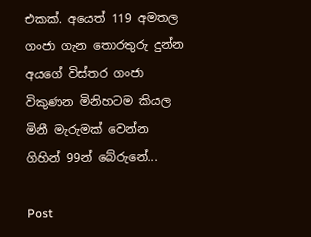එකක්. අයෙත් 119 අමතල ගංජා ගැන තොරතුරු දුන්න අයගේ විස්තර ගංජා විකුණන මිනිහටම කියල මිනී මැරුමක් වෙන්න ගිහින් 99න් බේරුනේ...

Post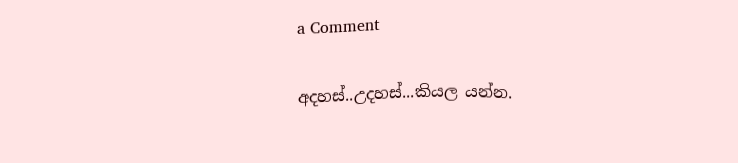a Comment

අදහස්..උදහස්...කියල යන්න.